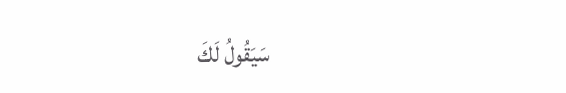سَيَقُولُ لَكَ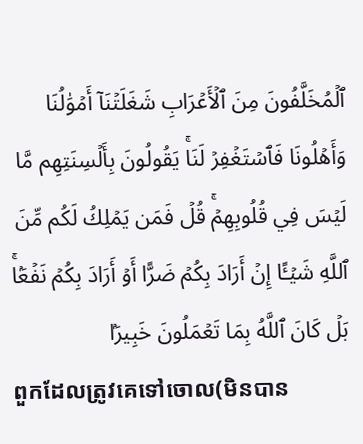ٱلۡمُخَلَّفُونَ مِنَ ٱلۡأَعۡرَابِ شَغَلَتۡنَآ أَمۡوَٰلُنَا وَأَهۡلُونَا فَٱسۡتَغۡفِرۡ لَنَاۚ يَقُولُونَ بِأَلۡسِنَتِهِم مَّا لَيۡسَ فِي قُلُوبِهِمۡۚ قُلۡ فَمَن يَمۡلِكُ لَكُم مِّنَ ٱللَّهِ شَيۡـًٔا إِنۡ أَرَادَ بِكُمۡ ضَرًّا أَوۡ أَرَادَ بِكُمۡ نَفۡعَۢاۚ بَلۡ كَانَ ٱللَّهُ بِمَا تَعۡمَلُونَ خَبِيرَۢا
ពួកដែលត្រូវគេទៅចោល(មិនបាន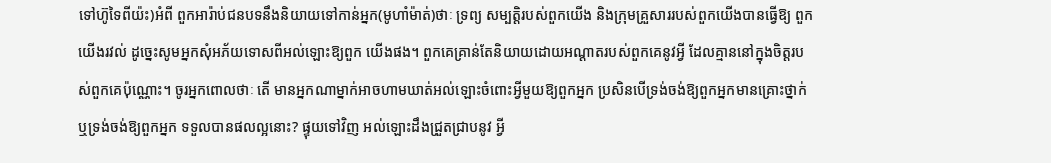ទៅហ៊ូទៃពីយ៉ះ)អំពី ពួកអារ៉ាប់ជនបទនឹងនិយាយទៅកាន់អ្នក(មូហាំម៉ាត់)ថាៈ ទ្រព្យ សម្បត្ដិរបស់ពួកយើង និងក្រុមគ្រួសាររបស់ពួកយើងបានធ្វើឱ្យ ពួកយើងរវល់ ដូចេ្នះសូមអ្នកសុំអភ័យទោសពីអល់ឡោះឱ្យពួក យើងផង។ ពួកគេគ្រាន់តែនិយាយដោយអណ្ដាតរបស់ពួកគេនូវអ្វី ដែលគ្មាននៅក្នុងចិត្ដរបស់ពួកគេប៉ុណ្ណោះ។ ចូរអ្នកពោលថាៈ តើ មានអ្នកណាម្នាក់អាចហាមឃាត់អល់ឡោះចំពោះអ្វីមួយឱ្យពួកអ្នក ប្រសិនបើទ្រង់ចង់ឱ្យពួកអ្នកមានគ្រោះថ្នាក់ ឬទ្រង់ចង់ឱ្យពួកអ្នក ទទួលបានផលល្អនោះ? ផ្ទុយទៅវិញ អល់ឡោះដឹងជ្រួតជ្រាបនូវ អ្វី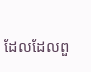ដែលដែលពួ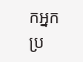កអ្នកប្រ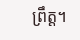ព្រឹត្ដ។